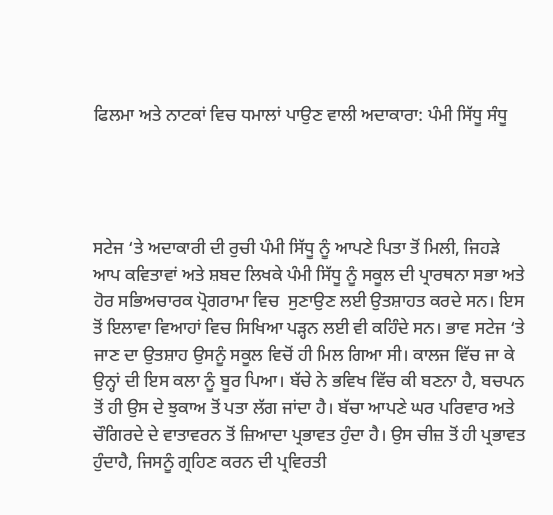ਫਿਲਮਾ ਅਤੇ ਨਾਟਕਾਂ ਵਿਚ ਧਮਾਲਾਂ ਪਾਉਣ ਵਾਲੀ ਅਦਾਕਾਰਾ: ਪੰਮੀ ਸਿੱਧੂ ਸੰਧੂ




ਸਟੇਜ ‘ਤੇ ਅਦਾਕਾਰੀ ਦੀ ਰੁਚੀ ਪੰਮੀ ਸਿੱਧੂ ਨੂੰ ਆਪਣੇ ਪਿਤਾ ਤੋਂ ਮਿਲੀ, ਜਿਹੜੇ ਆਪ ਕਵਿਤਾਵਾਂ ਅਤੇ ਸ਼ਬਦ ਲਿਖਕੇ ਪੰਮੀ ਸਿੱਧੂ ਨੂੰ ਸਕੂਲ ਦੀ ਪ੍ਰਾਰਥਨਾ ਸਭਾ ਅਤੇ ਹੋਰ ਸਭਿਅਚਾਰਕ ਪ੍ਰੋਗਰਾਮਾ ਵਿਚ  ਸੁਣਾਉਣ ਲਈ ਉਤਸ਼ਾਹਤ ਕਰਦੇ ਸਨ। ਇਸ ਤੋਂ ਇਲਾਵਾ ਵਿਆਹਾਂ ਵਿਚ ਸਿਖਿਆ ਪੜ੍ਹਨ ਲਈ ਵੀ ਕਹਿੰਦੇ ਸਨ। ਭਾਵ ਸਟੇਜ ‘ਤੇ ਜਾਣ ਦਾ ਉਤਸ਼ਾਹ ਉਸਨੂੰ ਸਕੂਲ ਵਿਚੋਂ ਹੀ ਮਿਲ ਗਿਆ ਸੀ। ਕਾਲਜ ਵਿੱਚ ਜਾ ਕੇ ਉਨ੍ਹਾਂ ਦੀ ਇਸ ਕਲਾ ਨੂੰ ਬੂਰ ਪਿਆ। ਬੱਚੇ ਨੇ ਭਵਿਖ ਵਿੱਚ ਕੀ ਬਣਨਾ ਹੈ, ਬਚਪਨ ਤੋਂ ਹੀ ਉਸ ਦੇ ਝੁਕਾਅ ਤੋਂ ਪਤਾ ਲੱਗ ਜਾਂਦਾ ਹੈ। ਬੱਚਾ ਆਪਣੇ ਘਰ ਪਰਿਵਾਰ ਅਤੇ ਚੌਗਿਰਦੇ ਦੇ ਵਾਤਾਵਰਨ ਤੋਂ ਜ਼ਿਆਦਾ ਪ੍ਰਭਾਵਤ ਹੁੰਦਾ ਹੈ। ਉਸ ਚੀਜ਼ ਤੋਂ ਹੀ ਪ੍ਰਭਾਵਤ ਹੁੰਦਾਹੈ, ਜਿਸਨੂੰ ਗ੍ਰਹਿਣ ਕਰਨ ਦੀ ਪ੍ਰਵਿਰਤੀ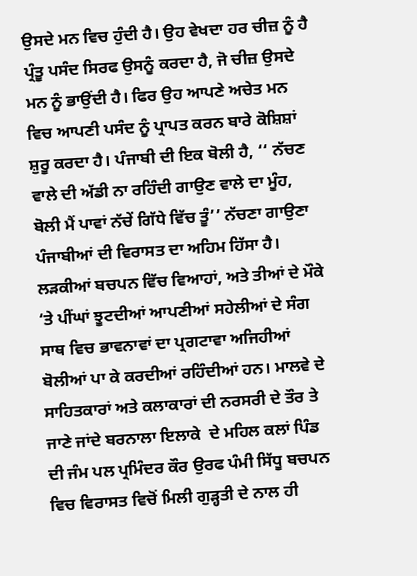ਉਸਦੇ ਮਨ ਵਿਚ ਹੁੰਦੀ ਹੈ। ਉਹ ਵੇਖਦਾ ਹਰ ਚੀਜ਼ ਨੂੰ ਹੈ ਪ੍ਰੰਤੂ ਪਸੰਦ ਸਿਰਫ ਉਸਨੂੰ ਕਰਦਾ ਹੈ, ਜੋ ਚੀਜ਼ ਉਸਦੇ ਮਨ ਨੂੰ ਭਾਉਂਦੀ ਹੈ। ਫਿਰ ਉਹ ਆਪਣੇ ਅਚੇਤ ਮਨ ਵਿਚ ਆਪਣੀ ਪਸੰਦ ਨੂੰ ਪ੍ਰਾਪਤ ਕਰਨ ਬਾਰੇ ਕੋਸ਼ਿਸ਼ਾਂ ਸ਼ੁਰੂ ਕਰਦਾ ਹੈ। ਪੰਜਾਬੀ ਦੀ ਇਕ ਬੋਲੀ ਹੈ, ‘‘ ਨੱਚਣ ਵਾਲੇ ਦੀ ਅੱਡੀ ਨਾ ਰਹਿੰਦੀ ਗਾਉਣ ਵਾਲੇ ਦਾ ਮੂੰਹ, ਬੋਲੀ ਮੈਂ ਪਾਵਾਂ ਨੱਚੇਂ ਗਿੱਧੇ ਵਿੱਚ ਤੂੰ’’ ਨੱਚਣਾ ਗਾਉਣਾ ਪੰਜਾਬੀਆਂ ਦੀ ਵਿਰਾਸਤ ਦਾ ਅਹਿਮ ਹਿੱਸਾ ਹੈ। ਲੜਕੀਆਂ ਬਚਪਨ ਵਿੱਚ ਵਿਆਹਾਂ, ਅਤੇ ਤੀਆਂ ਦੇ ਮੌਕੇ ‘ਤੇ ਪੀਂਘਾਂ ਝੂਟਦੀਆਂ ਆਪਣੀਆਂ ਸਹੇਲੀਆਂ ਦੇ ਸੰਗ ਸਾਥ ਵਿਚ ਭਾਵਨਾਵਾਂ ਦਾ ਪ੍ਰਗਟਾਵਾ ਅਜਿਹੀਆਂ ਬੋਲੀਆਂ ਪਾ ਕੇ ਕਰਦੀਆਂ ਰਹਿੰਦੀਆਂ ਹਨ। ਮਾਲਵੇ ਦੇ ਸਾਹਿਤਕਾਰਾਂ ਅਤੇ ਕਲਾਕਾਰਾਂ ਦੀ ਨਰਸਰੀ ਦੇ ਤੌਰ ਤੇ ਜਾਣੇ ਜਾਂਦੇ ਬਰਨਾਲਾ ਇਲਾਕੇ  ਦੇ ਮਹਿਲ ਕਲਾਂ ਪਿੰਡ ਦੀ ਜੰਮ ਪਲ ਪ੍ਰਮਿੰਦਰ ਕੌਰ ਉਰਫ ਪੰਮੀ ਸਿੱਧੂ ਬਚਪਨ ਵਿਚ ਵਿਰਾਸਤ ਵਿਚੋਂ ਮਿਲੀ ਗੁੜ੍ਹਤੀ ਦੇ ਨਾਲ ਹੀ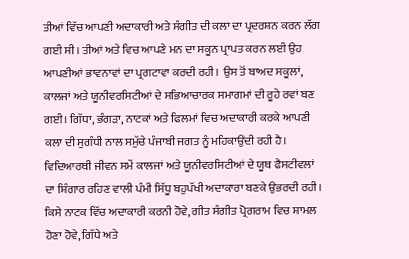ਤੀਆਂ ਵਿੱਚ ਆਪਣੀ ਅਦਾਕਾਰੀ ਅਤੇ ਸੰਗੀਤ ਦੀ ਕਲਾ ਦਾ ਪ੍ਰਦਰਸ਼ਨ ਕਰਨ ਲੱਗ ਗਈ ਸੀ। ਤੀਆਂ ਅਤੇ ਵਿਚ ਆਪਣੇ ਮਨ ਦਾ ਸਕੂਨ ਪ੍ਰਾਪਤ ਕਰਨ ਲਈ ਉਹ ਆਪਣੀਆਂ ਭਾਵਨਾਵਾਂ ਦਾ ਪ੍ਰਗਟਾਵਾ ਕਰਦੀ ਰਹੀ। ਉਸ ਤੋਂ ਬਾਅਦ ਸਕੂਲਾਂ, ਕਾਲਜਾਂ ਅਤੇ ਯੂਨੀਵਰਸਿਟੀਆਂ ਦੇ ਸਭਿਆਚਾਰਕ ਸਮਾਗਮਾਂ ਦੀ ਰੂਹੇ ਰਵਾਂ ਬਣ ਗਈ। ਗਿੱਧਾ, ਭੰਗੜਾ, ਨਾਟਕਾਂ ਅਤੇ ਫਿਲਮਾਂ ਵਿਚ ਅਦਾਕਾਰੀ ਕਰਕੇ ਆਪਣੀ ਕਲਾ ਦੀ ਸੁਗੰਧੀ ਨਾਲ ਸਮੁੱਚੇ ਪੰਜਾਬੀ ਜਗਤ ਨੂੰ ਮਹਿਕਾਉਂਦੀ ਰਹੀ ਹੈ। ਵਿਦਿਆਰਥੀ ਜੀਵਨ ਸਮੇਂ ਕਾਲਜਾਂ ਅਤੇ ਯੂਨੀਵਰਸਿਟੀਆਂ ਦੇ ਯੂਥ ਫੈਸਟੀਵਲਾਂ ਦਾ ਸ਼ਿੰਗਾਰ ਰਹਿਣ ਵਾਲੀ ਪੰਮੀ ਸਿੱਧੂ ਬਹੁਪੱਖੀ ਅਦਾਕਾਰਾ ਬਣਕੇ ਉਭਰਦੀ ਰਹੀ। ਕਿਸੇ ਨਾਟਕ ਵਿੱਚ ਅਦਾਕਾਰੀ ਕਰਨੀ ਹੋਵੇ, ਗੀਤ ਸੰਗੀਤ ਪ੍ਰੋਗਰਾਮ ਵਿਚ ਸ਼ਾਮਲ ਹੋਣਾ ਹੋਵੇ, ਗਿੱਧੇ ਅਤੇ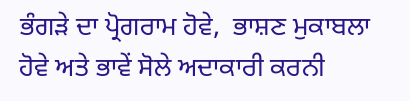ਭੰਗੜੇ ਦਾ ਪ੍ਰੋਗਰਾਮ ਹੋਵੇ,  ਭਾਸ਼ਣ ਮੁਕਾਬਲਾ ਹੋਵੇ ਅਤੇ ਭਾਵੇਂ ਸੋਲੇ ਅਦਾਕਾਰੀ ਕਰਨੀ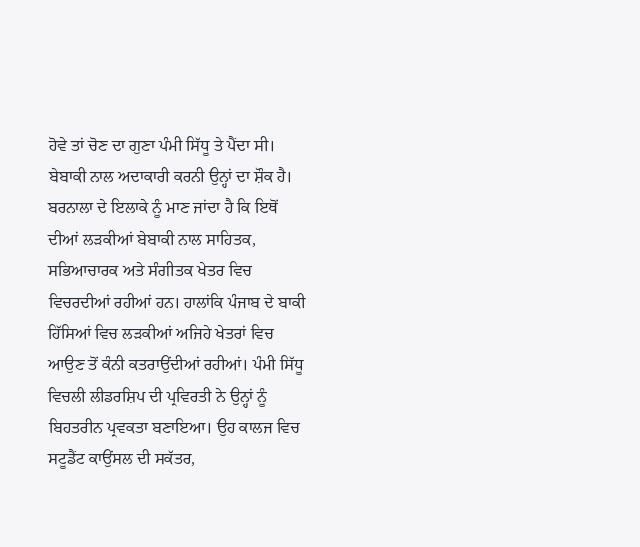ਹੋਵੇ ਤਾਂ ਚੋਣ ਦਾ ਗੁਣਾ ਪੰਮੀ ਸਿੱਧੂ ਤੇ ਪੈਂਦਾ ਸੀ। ਬੇਬਾਕੀ ਨਾਲ ਅਦਾਕਾਰੀ ਕਰਨੀ ਉਨ੍ਹਾਂ ਦਾ ਸ਼ੌਕ ਹੈ। ਬਰਨਾਲਾ ਦੇ ਇਲਾਕੇ ਨੂੰ ਮਾਣ ਜਾਂਦਾ ਹੈ ਕਿ ਇਥੋਂ ਦੀਆਂ ਲੜਕੀਆਂ ਬੇਬਾਕੀ ਨਾਲ ਸਾਹਿਤਕ, ਸਭਿਆਚਾਰਕ ਅਤੇ ਸੰਗੀਤਕ ਖੇਤਰ ਵਿਚ ਵਿਚਰਦੀਆਂ ਰਹੀਆਂ ਹਨ। ਹਾਲਾਂਕਿ ਪੰਜਾਬ ਦੇ ਬਾਕੀ ਹਿੱਸਿਆਂ ਵਿਚ ਲੜਕੀਆਂ ਅਜਿਹੇ ਖੇਤਰਾਂ ਵਿਚ ਆਉਣ ਤੋਂ ਕੰਨੀ ਕਤਰਾਉਂਦੀਆਂ ਰਹੀਆਂ। ਪੰਮੀ ਸਿੱਧੂ ਵਿਚਲੀ ਲੀਡਰਸ਼ਿਪ ਦੀ ਪ੍ਰਵਿਰਤੀ ਨੇ ਉਨ੍ਹਾਂ ਨੂੰ ਬਿਹਤਰੀਨ ਪ੍ਰਵਕਤਾ ਬਣਾਇਆ। ਉਹ ਕਾਲਜ ਵਿਚ ਸਟੂਡੈਂਟ ਕਾਉਂਸਲ ਦੀ ਸਕੱਤਰ,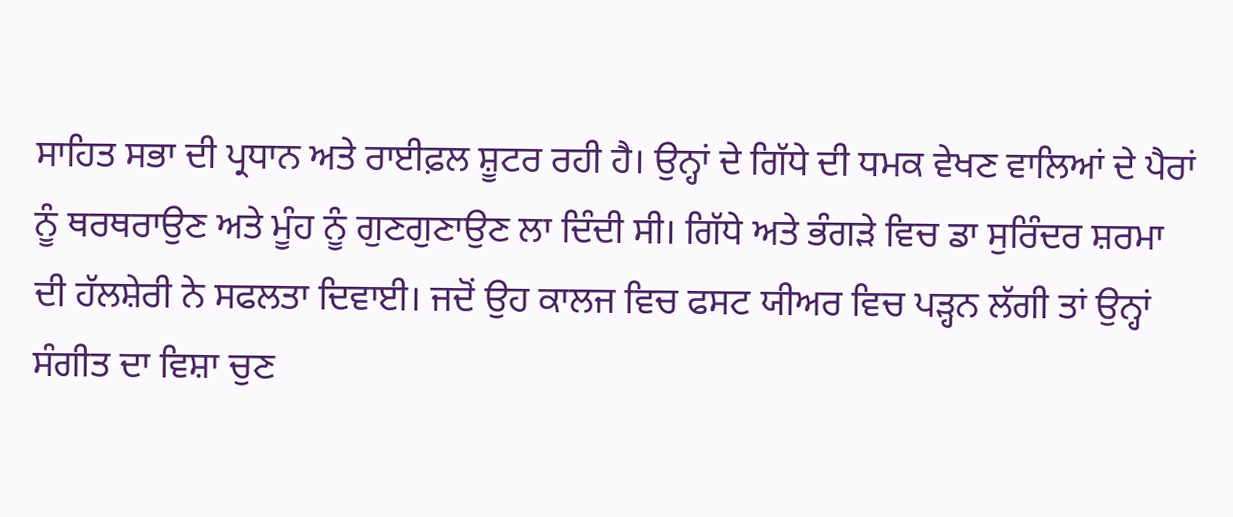ਸਾਹਿਤ ਸਭਾ ਦੀ ਪ੍ਰਧਾਨ ਅਤੇ ਰਾਈਫ਼ਲ ਸ਼ੂਟਰ ਰਹੀ ਹੈ। ਉਨ੍ਹਾਂ ਦੇ ਗਿੱਧੇ ਦੀ ਧਮਕ ਵੇਖਣ ਵਾਲਿਆਂ ਦੇ ਪੈਰਾਂ ਨੂੰ ਥਰਥਰਾਉਣ ਅਤੇ ਮੂੰਹ ਨੂੰ ਗੁਣਗੁਣਾਉਣ ਲਾ ਦਿੰਦੀ ਸੀ। ਗਿੱਧੇ ਅਤੇ ਭੰਗੜੇ ਵਿਚ ਡਾ ਸੁਰਿੰਦਰ ਸ਼ਰਮਾ ਦੀ ਹੱਲਸ਼ੇਰੀ ਨੇ ਸਫਲਤਾ ਦਿਵਾਈ। ਜਦੋਂ ਉਹ ਕਾਲਜ ਵਿਚ ਫਸਟ ਯੀਅਰ ਵਿਚ ਪੜ੍ਹਨ ਲੱਗੀ ਤਾਂ ਉਨ੍ਹਾਂ ਸੰਗੀਤ ਦਾ ਵਿਸ਼ਾ ਚੁਣ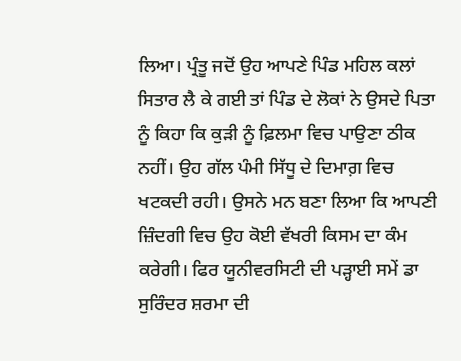ਲਿਆ। ਪ੍ਰੰਤੂ ਜਦੋਂ ਉਹ ਆਪਣੇ ਪਿੰਡ ਮਹਿਲ ਕਲਾਂ ਸਿਤਾਰ ਲੈ ਕੇ ਗਈ ਤਾਂ ਪਿੰਡ ਦੇ ਲੋਕਾਂ ਨੇ ਉਸਦੇ ਪਿਤਾ ਨੂੰ ਕਿਹਾ ਕਿ ਕੁੜੀ ਨੂੰ ਫ਼ਿਲਮਾ ਵਿਚ ਪਾਉਣਾ ਠੀਕ ਨਹੀਂ। ਉਹ ਗੱਲ ਪੰਮੀ ਸਿੱਧੂ ਦੇ ਦਿਮਾਗ਼ ਵਿਚ ਖਟਕਦੀ ਰਹੀ। ਉਸਨੇ ਮਨ ਬਣਾ ਲਿਆ ਕਿ ਆਪਣੀ ਜ਼ਿੰਦਗੀ ਵਿਚ ਉਹ ਕੋਈ ਵੱਖਰੀ ਕਿਸਮ ਦਾ ਕੰਮ ਕਰੇਗੀ। ਫਿਰ ਯੂਨੀਵਰਸਿਟੀ ਦੀ ਪੜ੍ਹਾਈ ਸਮੇਂ ਡਾ ਸੁਰਿੰਦਰ ਸ਼ਰਮਾ ਦੀ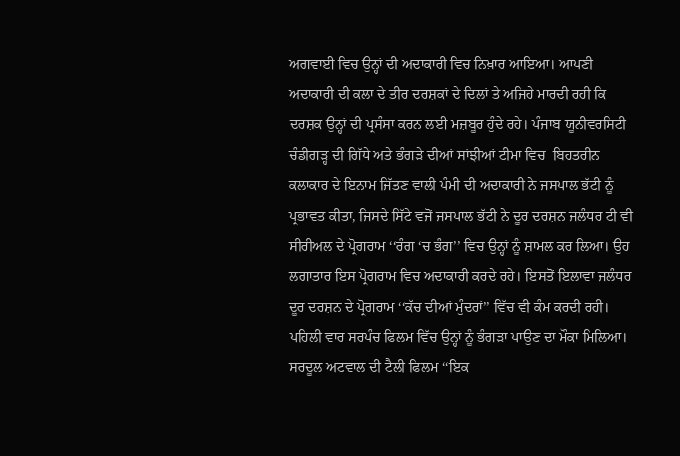ਅਗਵਾਈ ਵਿਚ ਉਨ੍ਹਾਂ ਦੀ ਅਦਾਕਾਰੀ ਵਿਚ ਨਿਖ਼ਾਰ ਆਇਆ। ਆਪਣੀ ਅਦਾਕਾਰੀ ਦੀ ਕਲਾ ਦੇ ਤੀਰ ਦਰਸ਼ਕਾਂ ਦੇ ਦਿਲਾਂ ਤੇ ਅਜਿਹੇ ਮਾਰਦੀ ਰਹੀ ਕਿ ਦਰਸ਼ਕ ਉਨ੍ਹਾਂ ਦੀ ਪ੍ਰਸੰਸਾ ਕਰਨ ਲਈ ਮਜ਼ਬੂਰ ਹੁੰਦੇ ਰਹੇ। ਪੰਜਾਬ ਯੂਨੀਵਰਸਿਟੀ ਚੰਡੀਗੜ੍ਹ ਦੀ ਗਿੱਧੇ ਅਤੇ ਭੰਗੜੇ ਦੀਆਂ ਸਾਂਝੀਆਂ ਟੀਮਾ ਵਿਚ  ਬਿਹਤਰੀਨ ਕਲਾਕਾਰ ਦੇ ਇਨਾਮ ਜਿੱਤਣ ਵਾਲੀ ਪੰਮੀ ਦੀ ਅਦਾਕਾਰੀ ਨੇ ਜਸਪਾਲ ਭੱਟੀ ਨੂੰ ਪ੍ਰਭਾਵਤ ਕੀਤਾ, ਜਿਸਦੇ ਸਿੱਟੇ ਵਜੋਂ ਜਸਪਾਲ ਭੱਟੀ ਨੇ ਦੂਰ ਦਰਸ਼ਨ ਜਲੰਧਰ ਟੀ ਵੀ ਸੀਰੀਅਲ ਦੇ ਪ੍ਰੋਗਰਾਮ ‘‘ਰੰਗ ‘ਚ ਭੰਗ’’ ਵਿਚ ਉਨ੍ਹਾਂ ਨੂੰ ਸ਼ਾਮਲ ਕਰ ਲਿਆ। ਉਹ ਲਗਾਤਾਰ ਇਸ ਪ੍ਰੋਗਰਾਮ ਵਿਚ ਅਦਾਕਾਰੀ ਕਰਦੇ ਰਹੇ। ਇਸਤੋਂ ਇਲਾਵਾ ਜਲੰਧਰ ਦੂਰ ਦਰਸ਼ਨ ਦੇ ਪ੍ਰੋਗਰਾਮ ‘‘ਕੱਚ ਦੀਆਂ ਮੁੰਦਰਾਂ’’ ਵਿੱਚ ਵੀ ਕੰਮ ਕਰਦੀ ਰਹੀ। ਪਹਿਲੀ ਵਾਰ ਸਰਪੰਚ ਫਿਲਮ ਵਿੱਚ ਉਨ੍ਹਾਂ ਨੂੰ ਭੰਗੜਾ ਪਾਉਣ ਦਾ ਮੌਕਾ ਮਿਲਿਆ। ਸਰਦੂਲ ਅਟਵਾਲ ਦੀ ਟੈਲੀ ਫਿਲਮ ‘‘ਇਕ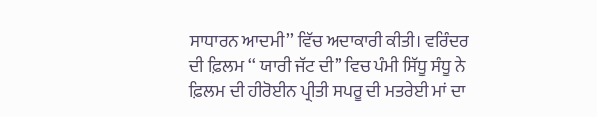ਸਾਧਾਰਨ ਆਦਮੀ’’ ਵਿੱਚ ਅਦਾਕਾਰੀ ਕੀਤੀ। ਵਰਿੰਦਰ ਦੀ ਫ਼ਿਲਮ ‘‘ ਯਾਰੀ ਜੱਟ ਦੀ’’ ਵਿਚ ਪੰਮੀ ਸਿੱਧੂ ਸੰਧੂ ਨੇ ਫ਼ਿਲਮ ਦੀ ਹੀਰੋਈਨ ਪ੍ਰੀਤੀ ਸਪਰੂ ਦੀ ਮਤਰੇਈ ਮਾਂ ਦਾ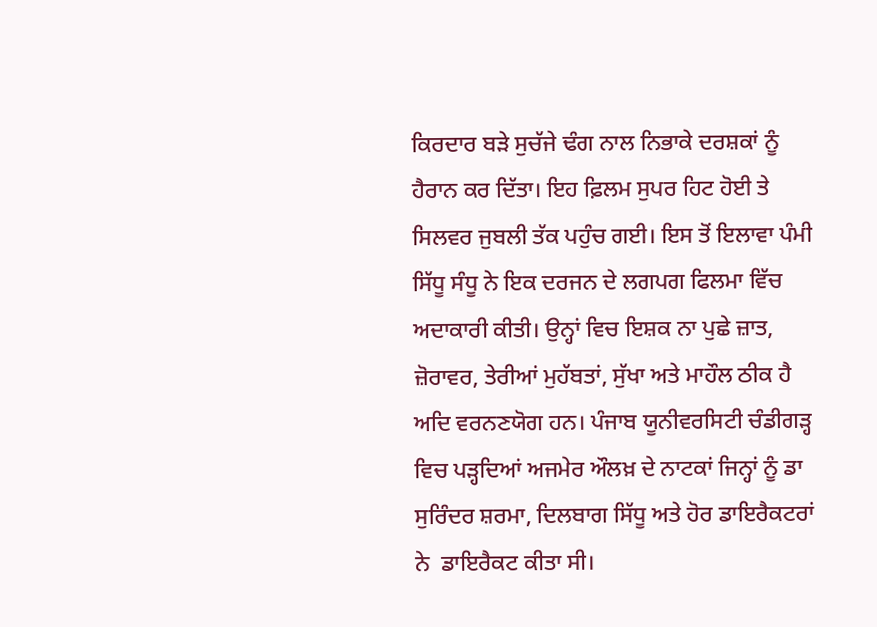ਕਿਰਦਾਰ ਬੜੇ ਸੁਚੱਜੇ ਢੰਗ ਨਾਲ ਨਿਭਾਕੇ ਦਰਸ਼ਕਾਂ ਨੂੰ ਹੈਰਾਨ ਕਰ ਦਿੱਤਾ। ਇਹ ਫ਼ਿਲਮ ਸੁਪਰ ਹਿਟ ਹੋਈ ਤੇ ਸਿਲਵਰ ਜੁਬਲੀ ਤੱਕ ਪਹੁੰਚ ਗਈ। ਇਸ ਤੋਂ ਇਲਾਵਾ ਪੰਮੀ ਸਿੱਧੂ ਸੰਧੂ ਨੇ ਇਕ ਦਰਜਨ ਦੇ ਲਗਪਗ ਫਿਲਮਾ ਵਿੱਚ ਅਦਾਕਾਰੀ ਕੀਤੀ। ਉਨ੍ਹਾਂ ਵਿਚ ਇਸ਼ਕ ਨਾ ਪੁਛੇ ਜ਼ਾਤ, ਜ਼ੋਰਾਵਰ, ਤੇਰੀਆਂ ਮੁਹੱਬਤਾਂ, ਸੁੱਖਾ ਅਤੇ ਮਾਹੌਲ ਠੀਕ ਹੈ ਅਦਿ ਵਰਨਣਯੋਗ ਹਨ। ਪੰਜਾਬ ਯੂਨੀਵਰਸਿਟੀ ਚੰਡੀਗੜ੍ਹ ਵਿਚ ਪੜ੍ਹਦਿਆਂ ਅਜਮੇਰ ਔਲਖ਼ ਦੇ ਨਾਟਕਾਂ ਜਿਨ੍ਹਾਂ ਨੂੰ ਡਾ ਸੁਰਿੰਦਰ ਸ਼ਰਮਾ, ਦਿਲਬਾਗ ਸਿੱਧੂ ਅਤੇ ਹੋਰ ਡਾਇਰੈਕਟਰਾਂ ਨੇ  ਡਾਇਰੈਕਟ ਕੀਤਾ ਸੀ।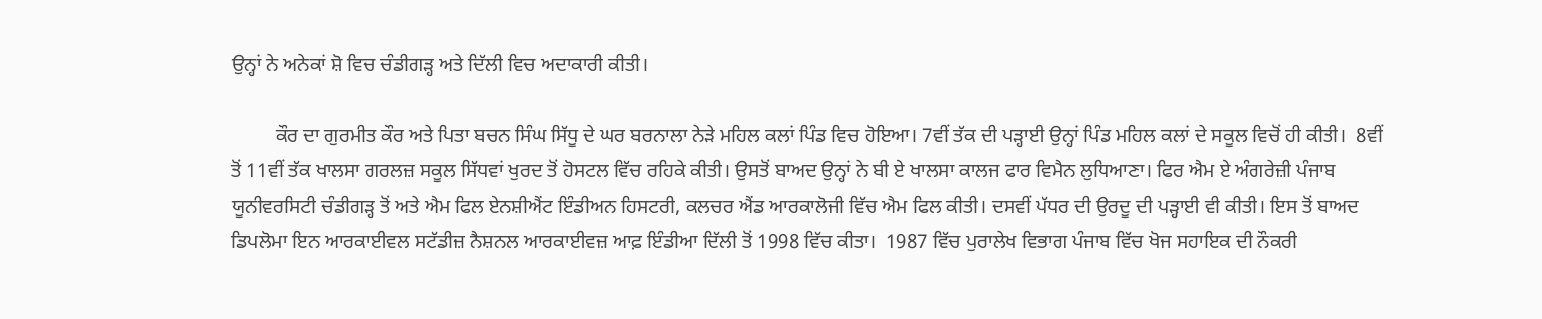ਉਨ੍ਹਾਂ ਨੇ ਅਨੇਕਾਂ ਸ਼ੋ ਵਿਚ ਚੰਡੀਗੜ੍ਹ ਅਤੇ ਦਿੱਲੀ ਵਿਚ ਅਦਾਕਾਰੀ ਕੀਤੀ।

         ਕੌਰ ਦਾ ਗੁਰਮੀਤ ਕੌਰ ਅਤੇ ਪਿਤਾ ਬਚਨ ਸਿੰਘ ਸਿੱਧੂ ਦੇ ਘਰ ਬਰਨਾਲਾ ਨੇੜੇ ਮਹਿਲ ਕਲਾਂ ਪਿੰਡ ਵਿਚ ਹੋਇਆ। 7ਵੀਂ ਤੱਕ ਦੀ ਪੜ੍ਹਾਈ ਉਨ੍ਹਾਂ ਪਿੰਡ ਮਹਿਲ ਕਲਾਂ ਦੇ ਸਕੂਲ ਵਿਚੋਂ ਹੀ ਕੀਤੀ।  8ਵੀਂ ਤੋਂ 11ਵੀਂ ਤੱਕ ਖਾਲਸਾ ਗਰਲਜ਼ ਸਕੂਲ ਸਿੱਧਵਾਂ ਖੁਰਦ ਤੋਂ ਹੋਸਟਲ ਵਿੱਚ ਰਹਿਕੇ ਕੀਤੀ। ਉਸਤੋਂ ਬਾਅਦ ਉਨ੍ਹਾਂ ਨੇ ਬੀ ਏ ਖਾਲਸਾ ਕਾਲਜ ਫਾਰ ਵਿਮੈਨ ਲੁਧਿਆਣਾ। ਫਿਰ ਐਮ ਏ ਅੰਗਰੇਜ਼ੀ ਪੰਜਾਬ ਯੂਨੀਵਰਸਿਟੀ ਚੰਡੀਗੜ੍ਹ ਤੋਂ ਅਤੇ ਐਮ ਫਿਲ ਏਨਸ਼ੀਐਂਟ ਇੰਡੀਅਨ ਹਿਸਟਰੀ, ਕਲਚਰ ਐਂਡ ਆਰਕਾਲੋਜੀ ਵਿੱਚ ਐਮ ਫਿਲ ਕੀਤੀ। ਦਸਵੀਂ ਪੱਧਰ ਦੀ ਉਰਦੂ ਦੀ ਪੜ੍ਹਾਈ ਵੀ ਕੀਤੀ। ਇਸ ਤੋਂ ਬਾਅਦ ਡਿਪਲੋਮਾ ਇਨ ਆਰਕਾਈਵਲ ਸਟੱਡੀਜ਼ ਨੈਸ਼ਨਲ ਆਰਕਾਈਵਜ਼ ਆਫ਼ ਇੰਡੀਆ ਦਿੱਲੀ ਤੋਂ 1998 ਵਿੱਚ ਕੀਤਾ।  1987 ਵਿੱਚ ਪੁਰਾਲੇਖ ਵਿਭਾਗ ਪੰਜਾਬ ਵਿੱਚ ਖੋਜ ਸਹਾਇਕ ਦੀ ਨੌਕਰੀ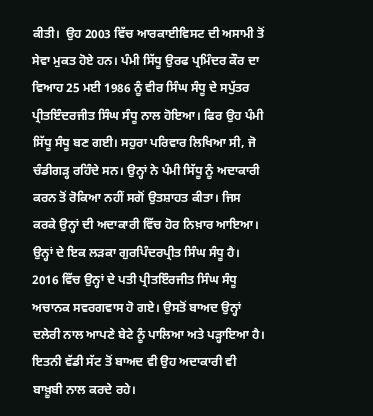ਕੀਤੀ।  ਉਹ 2003 ਵਿੱਚ ਆਰਕਾਈਵਿਸਟ ਦੀ ਅਸਾਮੀ ਤੋਂ ਸੇਵਾ ਮੁਕਤ ਹੋਏ ਹਨ। ਪੰਮੀ ਸਿੱਧੂ ਉਰਫ ਪ੍ਰਮਿੰਦਰ ਕੌਰ ਦਾ ਵਿਆਹ 25 ਮਈ 1986 ਨੂੰ ਵੀਰ ਸਿੰਘ ਸੰਧੂ ਦੇ ਸਪੁੱਤਰ ਪ੍ਰੀਤਇੰਦਰਜੀਤ ਸਿੰਘ ਸੰਧੂ ਨਾਲ ਹੋਇਆ। ਫਿਰ ਉਹ ਪੰਮੀ ਸਿੱਧੂ ਸੰਧੂ ਬਣ ਗਈ। ਸਹੁਰਾ ਪਰਿਵਾਰ ਲਿਖਿਆ ਸੀ, ਜੋ ਚੰਡੀਗੜ੍ਹ ਰਹਿੰਦੇ ਸਨ। ਉਨ੍ਹਾਂ ਨੇ ਪੰਮੀ ਸਿੱਧੂ ਨੂੰ ਅਦਾਕਾਰੀ ਕਰਨ ਤੋਂ ਰੋਕਿਆ ਨਹੀਂ ਸਗੋਂ ਉਤਸ਼ਾਹਤ ਕੀਤਾ। ਜਿਸ ਕਰਕੇ ਉਨ੍ਹਾਂ ਦੀ ਅਦਾਕਾਰੀ ਵਿੱਚ ਹੋਰ ਨਿਖ਼ਾਰ ਆਇਆ। ਉਨ੍ਹਾਂ ਦੇ ਇਕ ਲੜਕਾ ਗੁਰਪਿੰਦਰਪ੍ਰੀਤ ਸਿੰਘ ਸੰਧੂ ਹੈ। 2016 ਵਿੱਚ ਉਨ੍ਹਾਂ ਦੇ ਪਤੀ ਪ੍ਰੀਤਇੰਰਜੀਤ ਸਿੰਘ ਸੰਧੂ ਅਚਾਨਕ ਸਵਰਗਵਾਸ ਹੋ ਗਏ। ਉਸਤੋਂ ਬਾਅਦ ਉਨ੍ਹਾਂ ਦਲੇਰੀ ਨਾਲ ਆਪਣੇ ਬੇਟੇ ਨੂੰ ਪਾਲਿਆ ਅਤੇ ਪੜ੍ਹਾਇਆ ਹੈ। ਇਤਨੀ ਵੱਡੀ ਸੱਟ ਤੋਂ ਬਾਅਦ ਵੀ ਉਹ ਅਦਾਕਾਰੀ ਵੀ ਬਾਖ਼ੂਬੀ ਨਾਲ ਕਰਦੇ ਰਹੇ।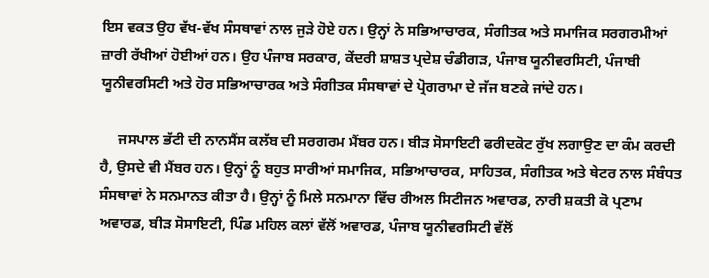ਇਸ ਵਕਤ ਉਹ ਵੱਖ-ਵੱਖ ਸੰਸਥਾਵਾਂ ਨਾਲ ਜੁੜੇ ਹੋਏ ਹਨ। ਉਨ੍ਹਾਂ ਨੇ ਸਭਿਆਚਾਰਕ, ਸੰਗੀਤਕ ਅਤੇ ਸਮਾਜਿਕ ਸਰਗਰਮੀਆਂ ਜ਼ਾਰੀ ਰੱਖੀਆਂ ਹੋਈਆਂ ਹਨ। ਉਹ ਪੰਜਾਬ ਸਰਕਾਰ, ਕੇਂਦਰੀ ਸ਼ਾਸ਼ਤ ਪ੍ਰਦੇਸ਼ ਚੰਡੀਗੜ, ਪੰਜਾਬ ਯੂਨੀਵਰਸਿਟੀ, ਪੰਜਾਬੀ ਯੂਨੀਵਰਸਿਟੀ ਅਤੇ ਹੋਰ ਸਭਿਆਚਾਰਕ ਅਤੇ ਸੰਗੀਤਕ ਸੰਸਥਾਵਾਂ ਦੇ ਪ੍ਰੋਗਰਾਮਾ ਦੇ ਜੱਜ ਬਣਕੇ ਜਾਂਦੇ ਹਨ।

     ਜਸਪਾਲ ਭੱਟੀ ਦੀ ਨਾਨਸੈਂਸ ਕਲੱਬ ਦੀ ਸਰਗਰਮ ਮੈਂਬਰ ਹਨ। ਬੀੜ ਸੋਸਾਇਟੀ ਫਰੀਦਕੋਟ ਰੁੱਖ ਲਗਾਉਣ ਦਾ ਕੰਮ ਕਰਦੀ ਹੈ, ਉਸਦੇ ਵੀ ਮੈਂਬਰ ਹਨ। ਉਨ੍ਹਾਂ ਨੂੰ ਬਹੁਤ ਸਾਰੀਆਂ ਸਮਾਜਿਕ, ਸਭਿਆਚਾਰਕ, ਸਾਹਿਤਕ, ਸੰਗੀਤਕ ਅਤੇ ਥੇਟਰ ਨਾਲ ਸੰਬੰਧਤ ਸੰਸਥਾਵਾਂ ਨੇ ਸਨਮਾਨਤ ਕੀਤਾ ਹੈ। ਉਨ੍ਹਾਂ ਨੂੰ ਮਿਲੇ ਸਨਮਾਨਾ ਵਿੱਚ ਰੀਅਲ ਸਿਟੀਜਨ ਅਵਾਰਡ, ਨਾਰੀ ਸ਼ਕਤੀ ਕੋ ਪ੍ਰਣਾਮ ਅਵਾਰਡ, ਬੀੜ ਸੋਸਾਇਟੀ, ਪਿੰਡ ਮਹਿਲ ਕਲਾਂ ਵੱਲੋਂ ਅਵਾਰਡ, ਪੰਜਾਬ ਯੂਨੀਵਰਸਿਟੀ ਵੱਲੋਂ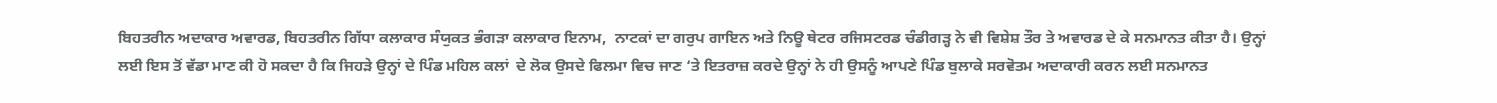ਬਿਹਤਰੀਨ ਅਦਾਕਾਰ ਅਵਾਰਡ, ਬਿਹਤਰੀਨ ਗਿੱਧਾ ਕਲਾਕਾਰ ਸੰਯੁਕਤ ਭੰਗੜਾ ਕਲਾਕਾਰ ਇਨਾਮ,  ਨਾਟਕਾਂ ਦਾ ਗਰੁਪ ਗਾਇਨ ਅਤੇ ਨਿਊ ਥੇਟਰ ਰਜਿਸਟਰਡ ਚੰਡੀਗੜ੍ਹ ਨੇ ਵੀ ਵਿਸ਼ੇਸ਼ ਤੌਰ ਤੇ ਅਵਾਰਡ ਦੇ ਕੇ ਸਨਮਾਨਤ ਕੀਤਾ ਹੈ। ਉਨ੍ਹਾਂ ਲਈ ਇਸ ਤੋਂ ਵੱਡਾ ਮਾਣ ਕੀ ਹੋ ਸਕਦਾ ਹੈ ਕਿ ਜਿਹੜੇ ਉਨ੍ਹਾਂ ਦੇ ਪਿੰਡ ਮਹਿਲ ਕਲਾਂ  ਦੇ ਲੋਕ ਉਸਦੇ ਫਿਲਮਾ ਵਿਚ ਜਾਣ ‘ਤੇ ਇਤਰਾਜ਼ ਕਰਦੇ ਉਨ੍ਹਾਂ ਨੇ ਹੀ ਉਸਨੂੰ ਆਪਣੇ ਪਿੰਡ ਬੁਲਾਕੇ ਸਰਵੋਤਮ ਅਦਾਕਾਰੀ ਕਰਨ ਲਈ ਸਨਮਾਨਤ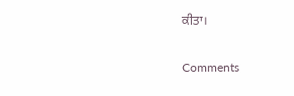ਕੀਤਾ।

Comments